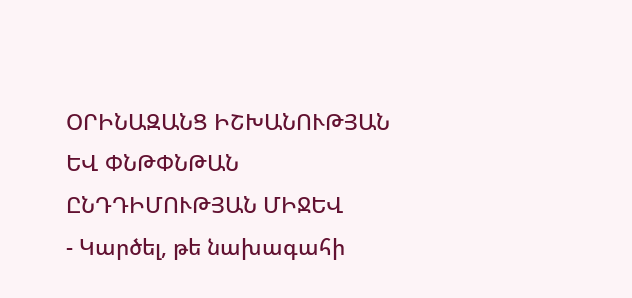ՕՐԻՆԱԶԱՆՑ ԻՇԽԱՆՈՒԹՅԱՆ ԵՎ ՓՆԹՓՆԹԱՆ ԸՆԴԴԻՄՈՒԹՅԱՆ ՄԻՋԵՎ
- Կարծել, թե նախագահի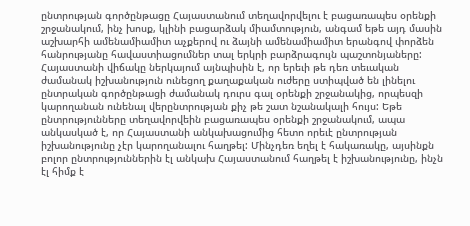ընտրության գործընթացը Հայաստանում տեղավորվելու է բացառապես օրենքի շրջանակում, ինչ խոսք, կլինի բացարձակ միամտություն, անգամ եթե այդ մասին աշխարհի ամենամիամիտ աչքերով ու ձայնի ամենամիամիտ երանգով փորձեն հանրությանը հավաստիացումներ տալ երկրի բարձրագույն պաշտոնյաները: Հայաստանի վիճակը ներկայում այնպիսին է, որ երեւի թե դեռ տեւական ժամանակ իշխանություն ունեցող քաղաքական ուժերը ստիպված են լինելու ընտրական գործընթացի ժամանակ դուրս գալ օրենքի շրջանակից, որպեսզի կարողանան ունենալ վերընտրության քիչ թե շատ նշանակալի հույս: Եթե ընտրությունները տեղավորվեին բացառապես օրենքի շրջանակում, ապա անկասկած է, որ Հայաստանի անկախացումից հետո որեւէ ընտրության իշխանությունը չէր կարողանալու հաղթել: Մինչդեռ եղել է հակառակը, այսինքն բոլոր ընտրություններին էլ անկախ Հայաստանում հաղթել է իշխանությունը, ինչն էլ հիմք է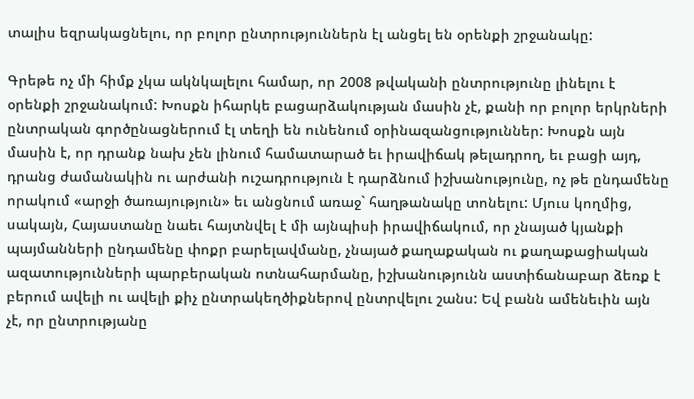տալիս եզրակացնելու, որ բոլոր ընտրություններն էլ անցել են օրենքի շրջանակը:

Գրեթե ոչ մի հիմք չկա ակնկալելու համար, որ 2008 թվականի ընտրությունը լինելու է օրենքի շրջանակում: Խոսքն իհարկե բացարձակության մասին չէ, քանի որ բոլոր երկրների ընտրական գործընացներում էլ տեղի են ունենում օրինազանցություններ: Խոսքն այն մասին է, որ դրանք նախ չեն լինում համատարած եւ իրավիճակ թելադրող, եւ բացի այդ, դրանց ժամանակին ու արժանի ուշադրություն է դարձնում իշխանությունը, ոչ թե ընդամենը որակում «արջի ծառայություն» եւ անցնում առաջ` հաղթանակը տոնելու: Մյուս կողմից, սակայն, Հայաստանը նաեւ հայտնվել է մի այնպիսի իրավիճակում, որ չնայած կյանքի պայմանների ընդամենը փոքր բարելավմանը, չնայած քաղաքական ու քաղաքացիական ազատությունների պարբերական ոտնահարմանը, իշխանությունն աստիճանաբար ձեռք է բերում ավելի ու ավելի քիչ ընտրակեղծիքներով ընտրվելու շանս: Եվ բանն ամենեւին այն չէ, որ ընտրությանը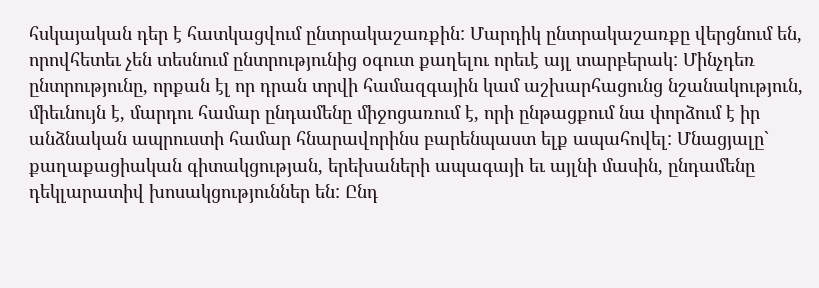հսկայական դեր է հատկացվում ընտրակաշառքին: Մարդիկ ընտրակաշառքը վերցնում են, որովհետեւ չեն տեսնում ընտրությունից օգուտ քաղելու որեւէ այլ տարբերակ: Մինչդեռ ընտրությունը, որքան էլ որ դրան տրվի համազգային կամ աշխարհացունց նշանակություն, միեւնույն է, մարդու համար ընդամենը միջոցառում է, որի ընթացքում նա փորձում է իր անձնական ապրուստի համար հնարավորինս բարենպաստ ելք ապահովել: Մնացյալը` քաղաքացիական գիտակցության, երեխաների ապագայի եւ այլնի մասին, ընդամենը դեկլարատիվ խոսակցություններ են: Ընդ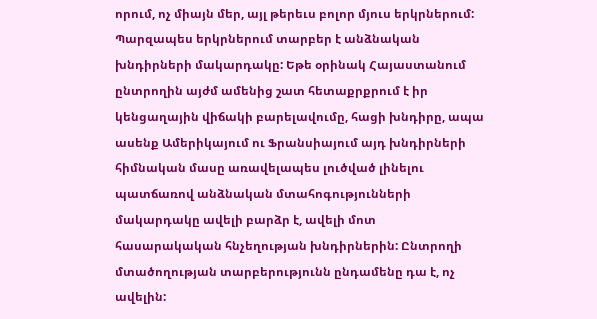որում, ոչ միայն մեր, այլ թերեւս բոլոր մյուս երկրներում: Պարզապես երկրներում տարբեր է անձնական խնդիրների մակարդակը: Եթե օրինակ Հայաստանում ընտրողին այժմ ամենից շատ հետաքրքրում է իր կենցաղային վիճակի բարելավումը, հացի խնդիրը, ապա ասենք Ամերիկայում ու Ֆրանսիայում այդ խնդիրների հիմնական մասը առավելապես լուծված լինելու պատճառով անձնական մտահոգությունների մակարդակը ավելի բարձր է, ավելի մոտ հասարակական հնչեղության խնդիրներին: Ընտրողի մտածողության տարբերությունն ընդամենը դա է, ոչ ավելին: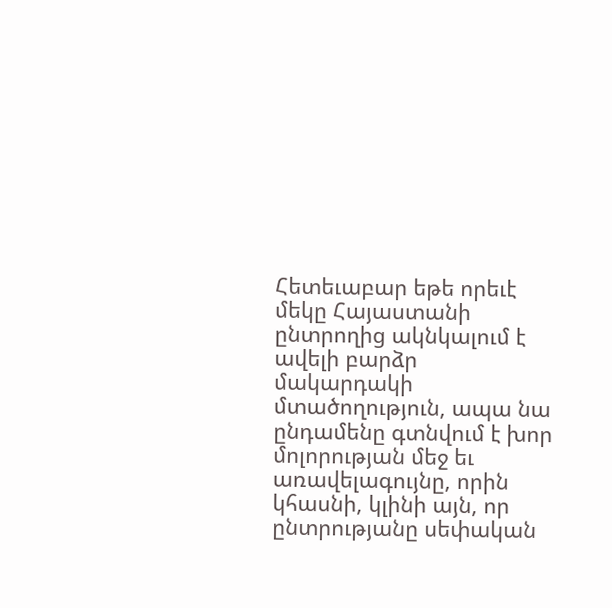Հետեւաբար եթե որեւէ մեկը Հայաստանի ընտրողից ակնկալում է ավելի բարձր մակարդակի մտածողություն, ապա նա ընդամենը գտնվում է խոր մոլորության մեջ եւ առավելագույնը, որին կհասնի, կլինի այն, որ ընտրությանը սեփական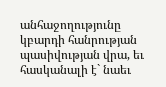անհաջողությունը կբարդի հանրության պասիվության վրա, եւ հասկանալի է` նաեւ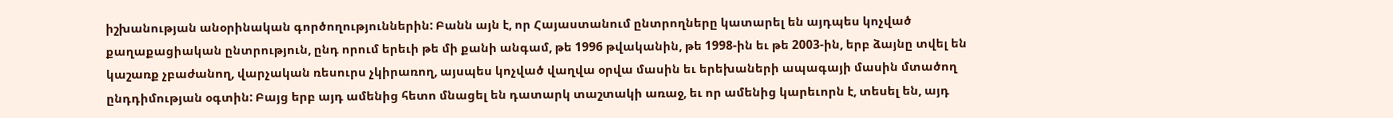իշխանության անօրինական գործողություններին: Բանն այն է, որ Հայաստանում ընտրողները կատարել են այդպես կոչված քաղաքացիական ընտրություն, ընդ որում երեւի թե մի քանի անգամ, թե 1996 թվականին, թե 1998-ին եւ թե 2003-ին, երբ ձայնը տվել են կաշառք չբաժանող, վարչական ռեսուրս չկիրառող, այսպես կոչված վաղվա օրվա մասին եւ երեխաների ապագայի մասին մտածող ընդդիմության օգտին: Բայց երբ այդ ամենից հետո մնացել են դատարկ տաշտակի առաջ, եւ որ ամենից կարեւորն է, տեսել են, այդ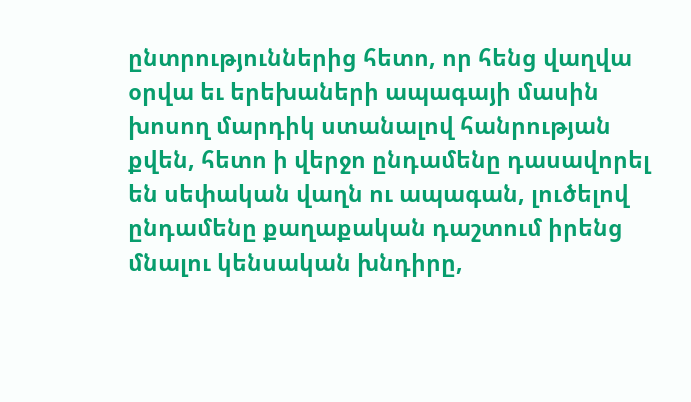ընտրություններից հետո, որ հենց վաղվա օրվա եւ երեխաների ապագայի մասին խոսող մարդիկ ստանալով հանրության քվեն, հետո ի վերջո ընդամենը դասավորել են սեփական վաղն ու ապագան, լուծելով ընդամենը քաղաքական դաշտում իրենց մնալու կենսական խնդիրը,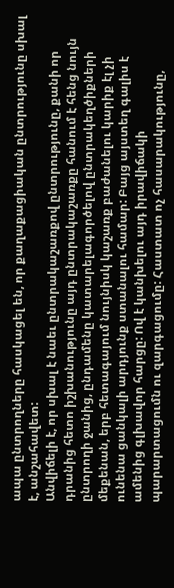ապա ընտրողները հասկացել են, որ քաղաքացիական ընտրությունը սխալ է, անշահավետ:
Անվիճելի է, որ սխալ է նաեւ ընտրակաշառքով ընտրությունը, քանի որ դրանից հետո իշխանությունը այդ ընտրակաշառքը հանում է հենց նույն ընտրողի ջանից, ընդամենը կատարելագործելով ընտրակեղծիքների մեքենան, երբ հետագայում նույնիսկ կաշառք բաժանելու կարիք էլ չի ունենա ցանկալի արդյունք ստանալու համար: Բայց այստեղ գալիս է ամենից գլխավոր հարցը: Ով է կանխելու այդ իրավիճակի պարարտացումն ու զարգացումը: Հաստատ ոչ հասարակությունը,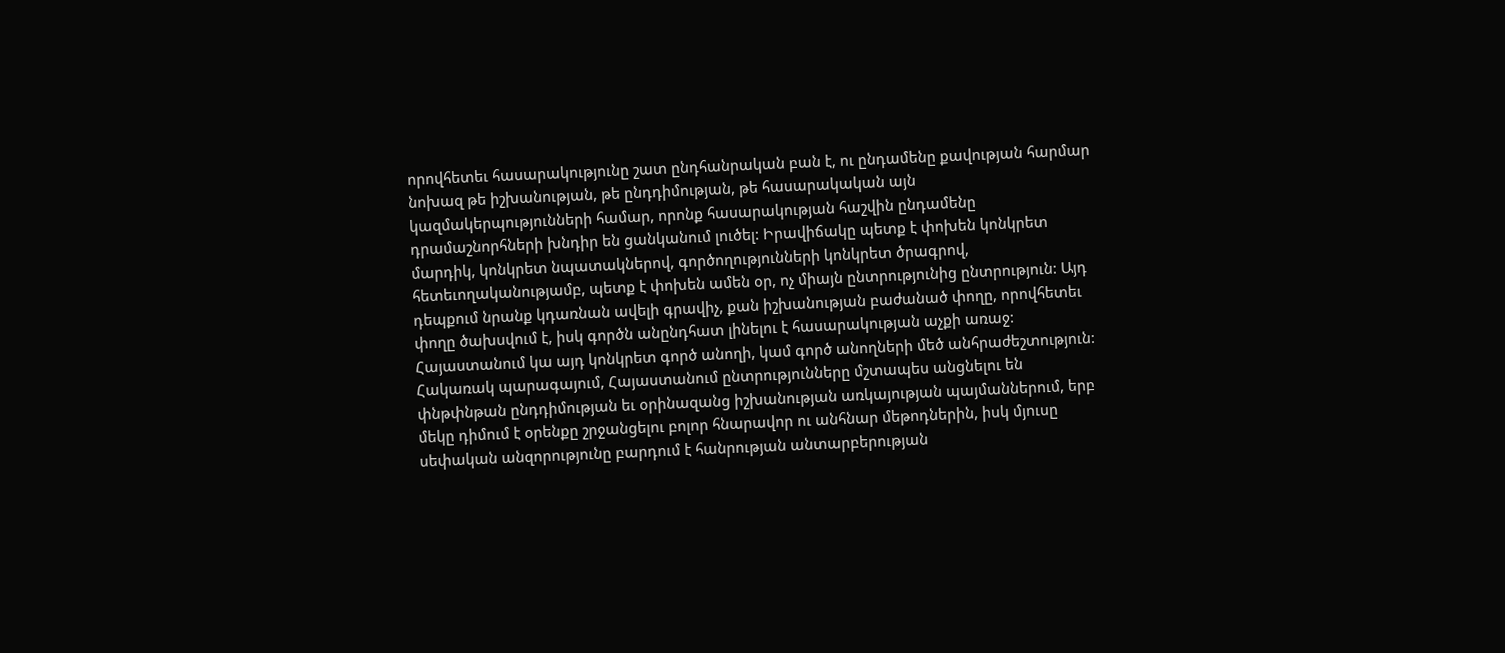որովհետեւ հասարակությունը շատ ընդհանրական բան է, ու ընդամենը քավության հարմար նոխազ թե իշխանության, թե ընդդիմության, թե հասարակական այն կազմակերպությունների համար, որոնք հասարակության հաշվին ընդամենը դրամաշնորհների խնդիր են ցանկանում լուծել: Իրավիճակը պետք է փոխեն կոնկրետ մարդիկ, կոնկրետ նպատակներով, գործողությունների կոնկրետ ծրագրով, հետեւողականությամբ, պետք է փոխեն ամեն օր, ոչ միայն ընտրությունից ընտրություն: Այդ դեպքում նրանք կդառնան ավելի գրավիչ, քան իշխանության բաժանած փողը, որովհետեւ փողը ծախսվում է, իսկ գործն անընդհատ լինելու է հասարակության աչքի առաջ: Հայաստանում կա այդ կոնկրետ գործ անողի, կամ գործ անողների մեծ անհրաժեշտություն:
Հակառակ պարագայում, Հայաստանում ընտրությունները մշտապես անցնելու են փնթփնթան ընդդիմության եւ օրինազանց իշխանության առկայության պայմաններում, երբ մեկը դիմում է օրենքը շրջանցելու բոլոր հնարավոր ու անհնար մեթոդներին, իսկ մյուսը սեփական անզորությունը բարդում է հանրության անտարբերության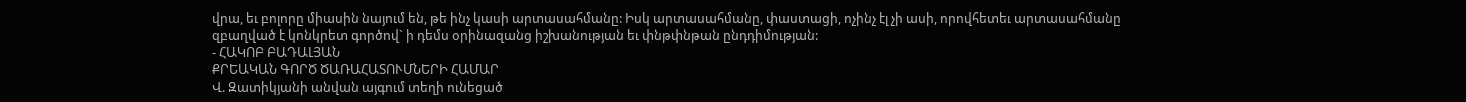վրա, եւ բոլորը միասին նայում են, թե ինչ կասի արտասահմանը: Իսկ արտասահմանը, փաստացի, ոչինչ էլ չի ասի, որովհետեւ արտասահմանը զբաղված է կոնկրետ գործով` ի դեմս օրինազանց իշխանության եւ փնթփնթան ընդդիմության:
- ՀԱԿՈԲ ԲԱԴԱԼՅԱՆ
ՔՐԵԱԿԱՆ ԳՈՐԾ ԾԱՌԱՀԱՏՈՒՄՆԵՐԻ ՀԱՄԱՐ
Վ. Զատիկյանի անվան այգում տեղի ունեցած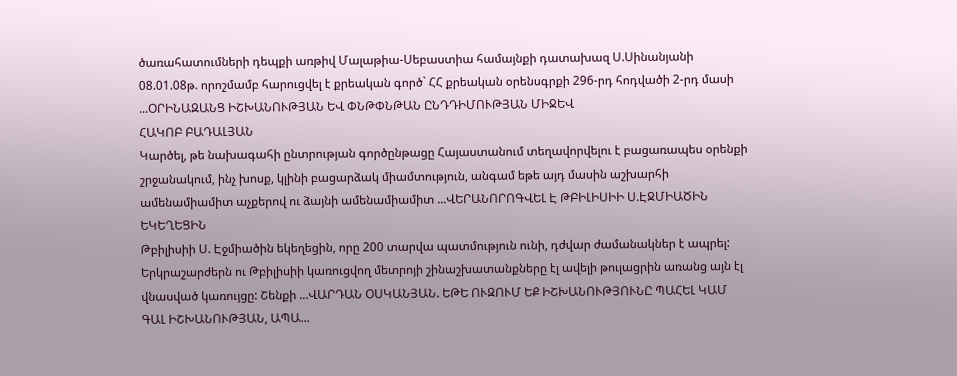ծառահատումների դեպքի առթիվ Մալաթիա-Սեբաստիա համայնքի դատախազ Ս.Սինանյանի 08.01.08թ. որոշմամբ հարուցվել է քրեական գործ` ՀՀ քրեական օրենսգրքի 296-րդ հոդվածի 2-րդ մասի ...ՕՐԻՆԱԶԱՆՑ ԻՇԽԱՆՈՒԹՅԱՆ ԵՎ ՓՆԹՓՆԹԱՆ ԸՆԴԴԻՄՈՒԹՅԱՆ ՄԻՋԵՎ
ՀԱԿՈԲ ԲԱԴԱԼՅԱՆ
Կարծել, թե նախագահի ընտրության գործընթացը Հայաստանում տեղավորվելու է բացառապես օրենքի շրջանակում, ինչ խոսք, կլինի բացարձակ միամտություն, անգամ եթե այդ մասին աշխարհի ամենամիամիտ աչքերով ու ձայնի ամենամիամիտ ...ՎԵՐԱՆՈՐՈԳՎԵԼ Է ԹԲԻԼԻՍԻԻ Ս.ԷՋՄԻԱԾԻՆ ԵԿԵՂԵՑԻՆ
Թբիլիսիի Ս. Էջմիածին եկեղեցին, որը 200 տարվա պատմություն ունի, դժվար ժամանակներ է ապրել: Երկրաշարժերն ու Թբիլիսիի կառուցվող մետրոյի շինաշխատանքները էլ ավելի թուլացրին առանց այն էլ վնասված կառույցը: Շենքի ...ՎԱՐԴԱՆ ՕՍԿԱՆՅԱՆ. ԵԹԵ ՈՒԶՈՒՄ ԵՔ ԻՇԽԱՆՈՒԹՅՈՒՆԸ ՊԱՀԵԼ ԿԱՄ ԳԱԼ ԻՇԽԱՆՈՒԹՅԱՆ, ԱՊԱ...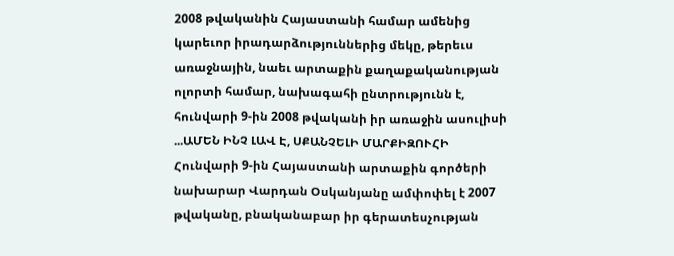2008 թվականին Հայաստանի համար ամենից կարեւոր իրադարձություններից մեկը, թերեւս առաջնային, նաեւ արտաքին քաղաքականության ոլորտի համար, նախագահի ընտրությունն է, հունվարի 9-ին 2008 թվականի իր առաջին ասուլիսի ...ԱՄԵՆ ԻՆՉ ԼԱՎ Է, ՍՔԱՆՉԵԼԻ ՄԱՐՔԻԶՈՒՀԻ
Հունվարի 9-ին Հայաստանի արտաքին գործերի նախարար Վարդան Օսկանյանը ամփոփել է 2007 թվականը, բնականաբար իր գերատեսչության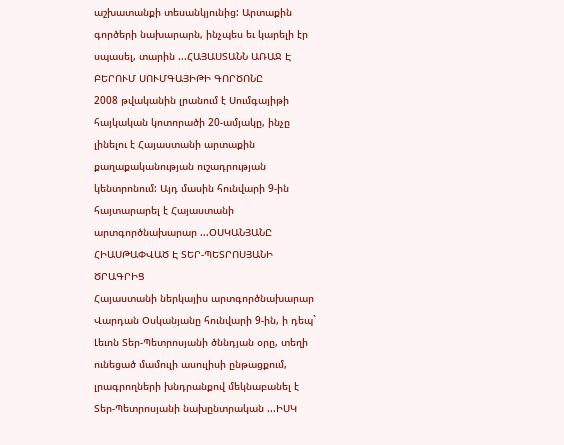աշխատանքի տեսանկյունից: Արտաքին գործերի նախարարն, ինչպես եւ կարելի էր սպասել, տարին ...ՀԱՅԱՍՏԱՆՆ ԱՌԱՋ Է ԲԵՐՈՒՄ ՍՈՒՄԳԱՅԻԹԻ ԳՈՐԾՈՆԸ
2008 թվականին լրանում է Սումգայիթի հայկական կոտորածի 20-ամյակը, ինչը լինելու է Հայաստանի արտաքին քաղաքականության ուշադրության կենտրոնում: Այդ մասին հունվարի 9-ին հայտարարել է Հայաստանի արտգործնախարար ...ՕՍԿԱՆՅԱՆԸ ՀԻԱՍԹԱՓՎԱԾ Է ՏԵՐ-ՊԵՏՐՈՍՅԱՆԻ ԾՐԱԳՐԻՑ
Հայաստանի ներկայիս արտգործնախարար Վարդան Օսկանյանը հունվարի 9-ին, ի դեպ` Լեւոն Տեր-Պետրոսյանի ծննդյան օրը, տեղի ունեցած մամուլի ասուլիսի ընթացքում, լրագրողների խնդրանքով մեկնաբանել է Տեր-Պետրոսյանի նախընտրական ...ԻՍԿ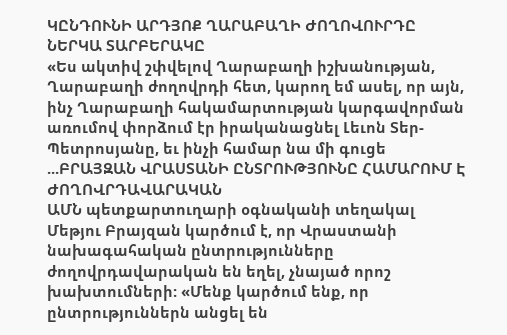ԿԸՆԴՈՒՆԻ ԱՐԴՅՈՔ ՂԱՐԱԲԱՂԻ ԺՈՂՈՎՈՒՐԴԸ ՆԵՐԿԱ ՏԱՐԲԵՐԱԿԸ
«Ես ակտիվ շփվելով Ղարաբաղի իշխանության, Ղարաբաղի ժողովրդի հետ, կարող եմ ասել, որ այն, ինչ Ղարաբաղի հակամարտության կարգավորման առումով փորձում էր իրականացնել Լեւոն Տեր-Պետրոսյանը, եւ ինչի համար նա մի գուցե ...ԲՐԱՅԶԱՆ ՎՐԱՍՏԱՆԻ ԸՆՏՐՈՒԹՅՈՒՆԸ ՀԱՄԱՐՈՒՄ Է ԺՈՂՈՎՐԴԱՎԱՐԱԿԱՆ
ԱՄՆ պետքարտուղարի օգնականի տեղակալ Մեթյու Բրայզան կարծում է, որ Վրաստանի նախագահական ընտրությունները ժողովրդավարական են եղել, չնայած որոշ խախտումների: «Մենք կարծում ենք, որ ընտրություններն անցել են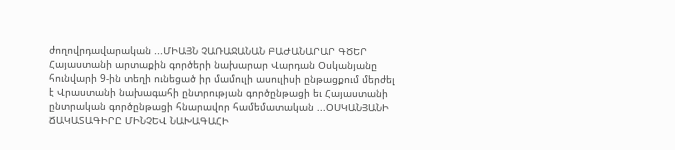ժողովրդավարական ...ՄԻԱՅՆ ՉԱՌԱՋԱՆԱՆ ԲԱԺԱՆԱՐԱՐ ԳԾԵՐ
Հայաստանի արտաքին գործերի նախարար Վարդան Օսկանյանը հունվարի 9-ին տեղի ունեցած իր մամուլի ասուլիսի ընթացքում մերժել է Վրաստանի նախագահի ընտրության գործընթացի եւ Հայաստանի ընտրական գործընթացի հնարավոր համեմատական ...ՕՍԿԱՆՅԱՆԻ ՃԱԿԱՏԱԳԻՐԸ ՄԻՆՉԵՎ ՆԱԽԱԳԱՀԻ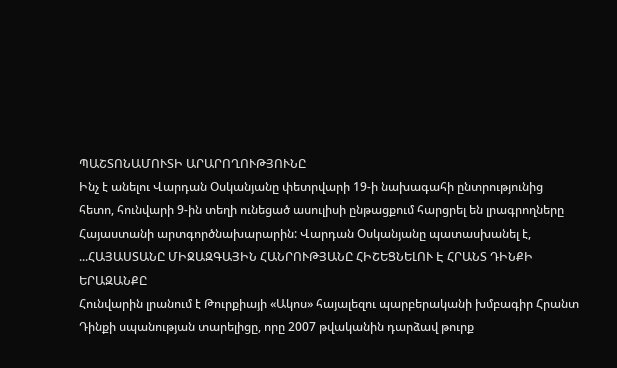ՊԱՇՏՈՆԱՄՈՒՏԻ ԱՐԱՐՈՂՈՒԹՅՈՒՆԸ
Ինչ է անելու Վարդան Օսկանյանը փետրվարի 19-ի նախագահի ընտրությունից հետո, հունվարի 9-ին տեղի ունեցած ասուլիսի ընթացքում հարցրել են լրագրողները Հայաստանի արտգործնախարարին: Վարդան Օսկանյանը պատասխանել է, ...ՀԱՅԱՍՏԱՆԸ ՄԻՋԱԶԳԱՅԻՆ ՀԱՆՐՈՒԹՅԱՆԸ ՀԻՇԵՑՆԵԼՈՒ Է ՀՐԱՆՏ ԴԻՆՔԻ ԵՐԱԶԱՆՔԸ
Հունվարին լրանում է Թուրքիայի «Ակոս» հայալեզու պարբերականի խմբագիր Հրանտ Դինքի սպանության տարելիցը, որը 2007 թվականին դարձավ թուրք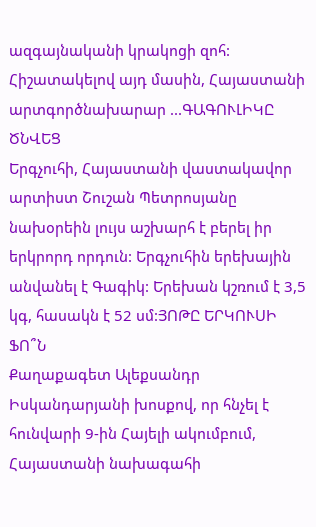ազգայնականի կրակոցի զոհ: Հիշատակելով այդ մասին, Հայաստանի արտգործնախարար ...ԳԱԳՈՒԼԻԿԸ ԾՆՎԵՑ
Երգչուհի, Հայաստանի վաստակավոր արտիստ Շուշան Պետրոսյանը նախօրեին լույս աշխարհ է բերել իր երկրորդ որդուն: Երգչուհին երեխային անվանել է Գագիկ: Երեխան կշռում է 3,5 կգ, հասակն է 52 սմ:ՅՈԹԸ ԵՐԿՈՒՍԻ ՖՈ՞Ն
Քաղաքագետ Ալեքսանդր Իսկանդարյանի խոսքով, որ հնչել է հունվարի 9-ին Հայելի ակումբում, Հայաստանի նախագահի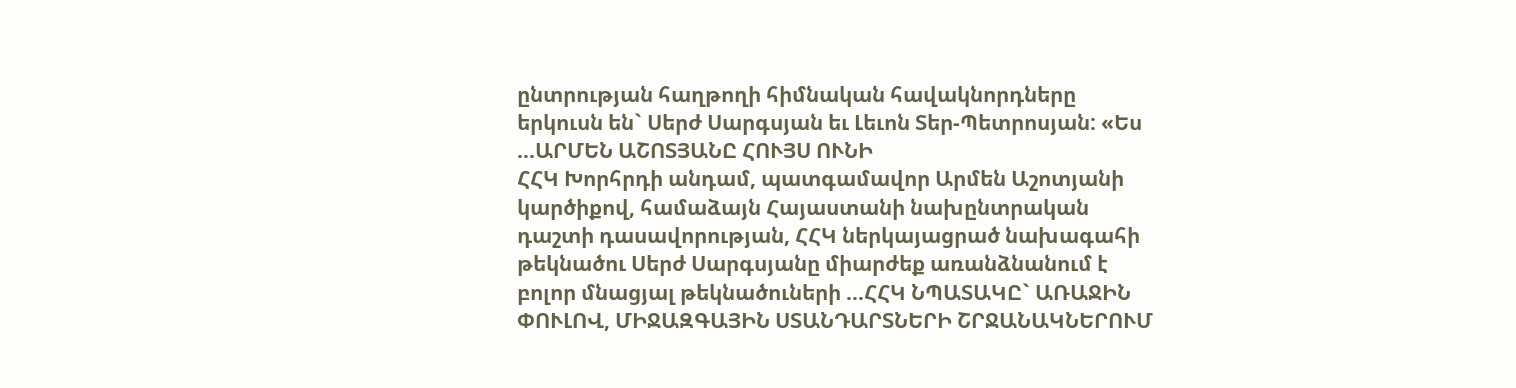ընտրության հաղթողի հիմնական հավակնորդները երկուսն են` Սերժ Սարգսյան եւ Լեւոն Տեր-Պետրոսյան: «Ես ...ԱՐՄԵՆ ԱՇՈՏՅԱՆԸ ՀՈՒՅՍ ՈՒՆԻ
ՀՀԿ Խորհրդի անդամ, պատգամավոր Արմեն Աշոտյանի կարծիքով, համաձայն Հայաստանի նախընտրական դաշտի դասավորության, ՀՀԿ ներկայացրած նախագահի թեկնածու Սերժ Սարգսյանը միարժեք առանձնանում է բոլոր մնացյալ թեկնածուների ...ՀՀԿ ՆՊԱՏԱԿԸ` ԱՌԱՋԻՆ ՓՈՒԼՈՎ, ՄԻՋԱԶԳԱՅԻՆ ՍՏԱՆԴԱՐՏՆԵՐԻ ՇՐՋԱՆԱԿՆԵՐՈՒՄ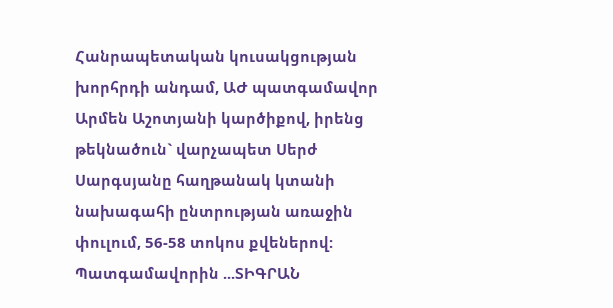Հանրապետական կուսակցության խորհրդի անդամ, ԱԺ պատգամավոր Արմեն Աշոտյանի կարծիքով, իրենց թեկնածուն` վարչապետ Սերժ Սարգսյանը հաղթանակ կտանի նախագահի ընտրության առաջին փուլում, 56-58 տոկոս քվեներով: Պատգամավորին ...ՏԻԳՐԱՆ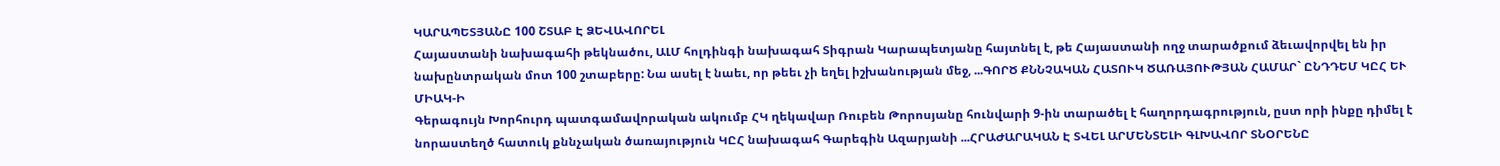ԿԱՐԱՊԵՏՅԱՆԸ 100 ՇՏԱԲ Է ՁԵՎԱՎՈՐԵԼ
Հայաստանի նախագահի թեկնածու, ԱԼՄ հոլդինգի նախագահ Տիգրան Կարապետյանը հայտնել է, թե Հայաստանի ողջ տարածքում ձեւավորվել են իր նախընտրական մոտ 100 շտաբերը: Նա ասել է նաեւ, որ թեեւ չի եղել իշխանության մեջ, ...ԳՈՐԾ ՔՆՆՉԱԿԱՆ ՀԱՏՈՒԿ ԾԱՌԱՅՈՒԹՅԱՆ ՀԱՄԱՐ` ԸՆԴԴԵՄ ԿԸՀ ԵՒ ՄԻԱԿ-Ի
Գերագույն Խորհուրդ պատգամավորական ակումբ ՀԿ ղեկավար Ռուբեն Թորոսյանը հունվարի 9-ին տարածել է հաղորդագրություն, ըստ որի ինքը դիմել է նորաստեղծ հատուկ քննչական ծառայություն ԿԸՀ նախագահ Գարեգին Ազարյանի ...ՀՐԱԺԱՐԱԿԱՆ Է ՏՎԵԼ ԱՐՄԵՆՏԵԼԻ ԳԼԽԱՎՈՐ ՏՆՕՐԵՆԸ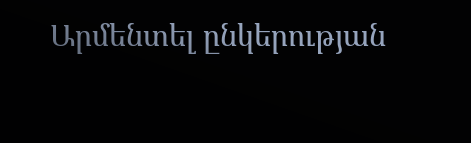Արմենտել ընկերության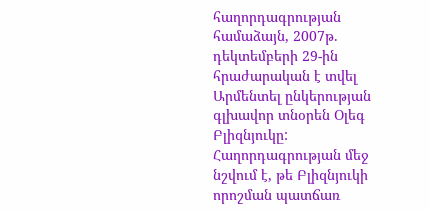հաղորդագրության համաձայն, 2007թ. դեկտեմբերի 29-ին հրաժարական է տվել Արմենտել ընկերության գլխավոր տնօրեն Օլեգ Բլիզնյուկը: Հաղորդագրության մեջ նշվում է, թե Բլիզնյուկի որոշման պատճառ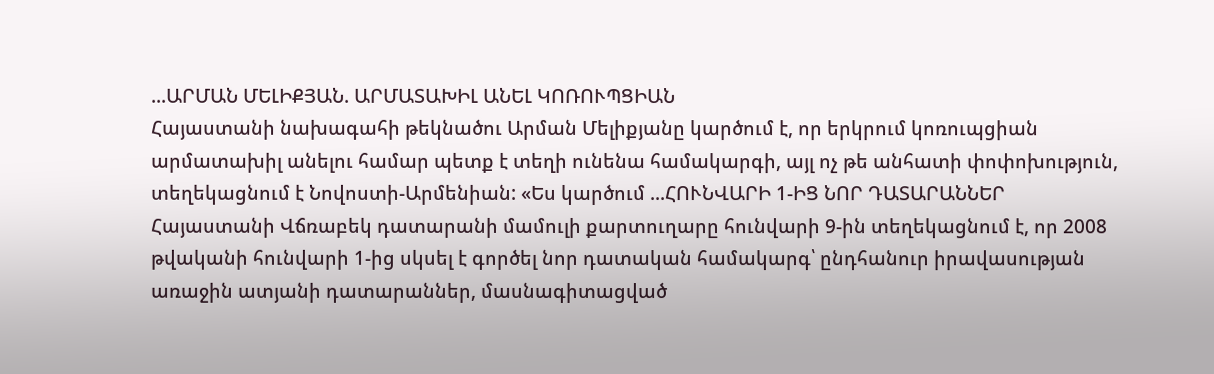...ԱՐՄԱՆ ՄԵԼԻՔՅԱՆ. ԱՐՄԱՏԱԽԻԼ ԱՆԵԼ ԿՈՌՈՒՊՑԻԱՆ
Հայաստանի նախագահի թեկնածու Արման Մելիքյանը կարծում է, որ երկրում կոռուպցիան արմատախիլ անելու համար պետք է տեղի ունենա համակարգի, այլ ոչ թե անհատի փոփոխություն, տեղեկացնում է Նովոստի-Արմենիան: «Ես կարծում ...ՀՈՒՆՎԱՐԻ 1-ԻՑ ՆՈՐ ԴԱՏԱՐԱՆՆԵՐ
Հայաստանի Վճռաբեկ դատարանի մամուլի քարտուղարը հունվարի 9-ին տեղեկացնում է, որ 2008 թվականի հունվարի 1-ից սկսել է գործել նոր դատական համակարգ՝ ընդհանուր իրավասության առաջին ատյանի դատարաններ, մասնագիտացված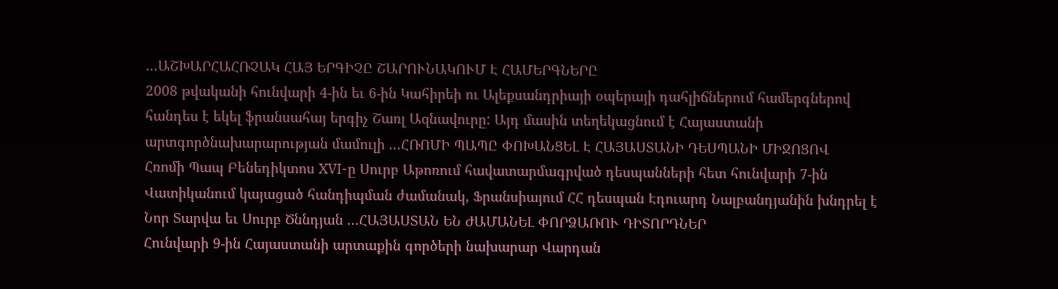...ԱՇԽԱՐՀԱՀՌՉԱԿ ՀԱՅ ԵՐԳԻՉԸ ՇԱՐՈՒՆԱԿՈՒՄ Է ՀԱՄԵՐԳՆԵՐԸ
2008 թվականի հունվարի 4-ին եւ 6-ին Կահիրեի ու Ալեքսանդրիայի օպերայի դահլիճներում համերգներով հանդես է եկել ֆրանսահայ երգիչ Շառլ Ազնավուրը: Այդ մասին տեղեկացնում է Հայաստանի արտգործնախարարության մամուլի ...ՀՌՈՄԻ ՊԱՊԸ ՓՈԽԱՆՑԵԼ Է ՀԱՅԱՍՏԱՆԻ ԴԵՍՊԱՆԻ ՄԻՋՈՑՈՎ
Հռոմի Պապ Բենեդիկտոս XVI-ը Սուրբ Աթոռում հավատարմագրված դեսպանների հետ հունվարի 7-ին Վատիկանում կայացած հանդիպման ժամանակ, Ֆրանսիայում ՀՀ դեսպան Էդուարդ Նալբանդյանին խնդրել է Նոր Տարվա եւ Սուրբ Ծննդյան ...ՀԱՅԱՍՏԱՆ ԵՆ ԺԱՄԱՆԵԼ ՓՈՐՁԱՌՈՒ ԴԻՏՈՐԴՆԵՐ
Հունվարի 9-ին Հայաստանի արտաքին գործերի նախարար Վարդան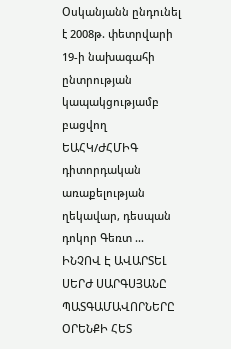Օսկանյանն ընդունել է 2008թ. փետրվարի 19-ի նախագահի ընտրության կապակցությամբ բացվող ԵԱՀԿ/ԺՀՄԻԳ դիտորդական առաքելության ղեկավար, դեսպան դոկոր Գեռտ ...
ԻՆՉՈՎ Է ԱՎԱՐՏԵԼ ՍԵՐԺ ՍԱՐԳՍՅԱՆԸ
ՊԱՏԳԱՄԱՎՈՐՆԵՐԸ ՕՐԵՆՔԻ ՀԵՏ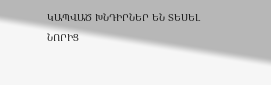ԿԱՊՎԱԾ ԽՆԴԻՐՆԵՐ ԵՆ ՏԵՍԵԼ
ՆՈՐԻՑ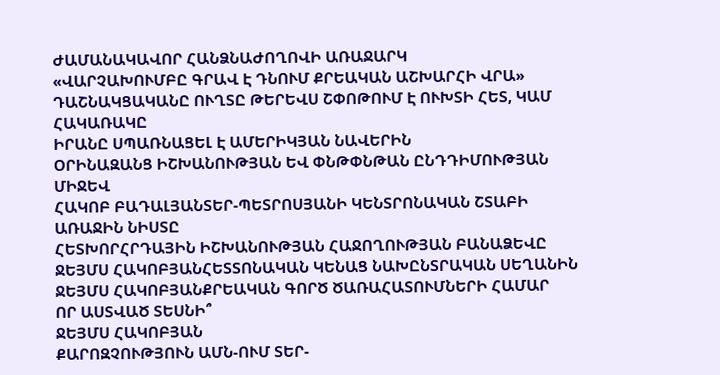ԺԱՄԱՆԱԿԱՎՈՐ ՀԱՆՁՆԱԺՈՂՈՎԻ ԱՌԱՋԱՐԿ
«ՎԱՐՉԱԽՈՒՄԲԸ ԳՐԱՎ Է ԴՆՈՒՄ ՔՐԵԱԿԱՆ ԱՇԽԱՐՀԻ ՎՐԱ»
ԴԱՇՆԱԿՑԱԿԱՆԸ ՈՒՂՏԸ ԹԵՐԵՎՍ ՇՓՈԹՈՒՄ Է ՈՒԽՏԻ ՀԵՏ, ԿԱՄ ՀԱԿԱՌԱԿԸ
ԻՐԱՆԸ ՍՊԱՌՆԱՑԵԼ Է ԱՄԵՐԻԿՅԱՆ ՆԱՎԵՐԻՆ
ՕՐԻՆԱԶԱՆՑ ԻՇԽԱՆՈՒԹՅԱՆ ԵՎ ՓՆԹՓՆԹԱՆ ԸՆԴԴԻՄՈՒԹՅԱՆ ՄԻՋԵՎ
ՀԱԿՈԲ ԲԱԴԱԼՅԱՆՏԵՐ-ՊԵՏՐՈՍՅԱՆԻ ԿԵՆՏՐՈՆԱԿԱՆ ՇՏԱԲԻ ԱՌԱՋԻՆ ՆԻՍՏԸ
ՀԵՏԽՈՐՀՐԴԱՅԻՆ ԻՇԽԱՆՈՒԹՅԱՆ ՀԱՋՈՂՈՒԹՅԱՆ ԲԱՆԱՁԵՎԸ
ՋԵՅՄՍ ՀԱԿՈԲՅԱՆՀԵՏՏՈՆԱԿԱՆ ԿԵՆԱՑ ՆԱԽԸՆՏՐԱԿԱՆ ՍԵՂԱՆԻՆ
ՋԵՅՄՍ ՀԱԿՈԲՅԱՆՔՐԵԱԿԱՆ ԳՈՐԾ ԾԱՌԱՀԱՏՈՒՄՆԵՐԻ ՀԱՄԱՐ
ՈՐ ԱՍՏՎԱԾ ՏԵՍՆԻ՞
ՋԵՅՄՍ ՀԱԿՈԲՅԱՆ
ՔԱՐՈԶՉՈՒԹՅՈՒՆ ԱՄՆ-ՈՒՄ ՏԵՐ-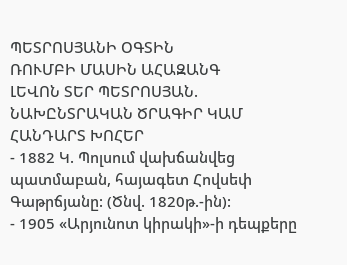ՊԵՏՐՈՍՅԱՆԻ ՕԳՏԻՆ
ՌՈՒՄԲԻ ՄԱՍԻՆ ԱՀԱԶԱՆԳ
ԼԵՎՈՆ ՏԵՐ ՊԵՏՐՈՍՅԱՆ. ՆԱԽԸՆՏՐԱԿԱՆ ԾՐԱԳԻՐ ԿԱՄ ՀԱՆԴԱՐՏ ԽՈՀԵՐ
- 1882 Կ. Պոլսում վախճանվեց պատմաբան, հայագետ Հովսեփ Գաթրճյանը: (Ծնվ. 1820թ.-ին):
- 1905 «Արյունոտ կիրակի»-ի դեպքերը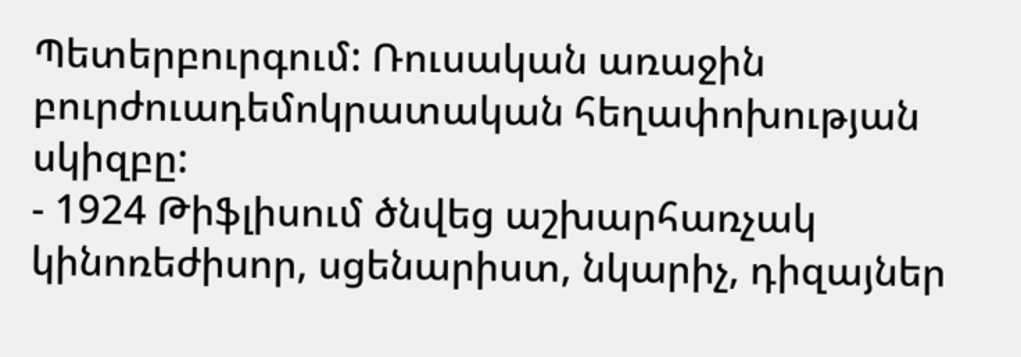Պետերբուրգում: Ռուսական առաջին բուրժուադեմոկրատական հեղափոխության սկիզբը:
- 1924 Թիֆլիսում ծնվեց աշխարհառչակ կինոռեժիսոր, սցենարիստ, նկարիչ, դիզայներ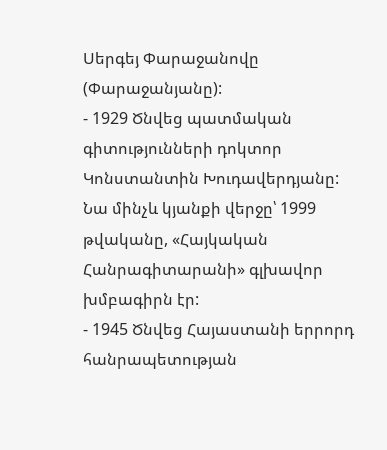Սերգեյ Փարաջանովը (Փարաջանյանը):
- 1929 Ծնվեց պատմական գիտությունների դոկտոր Կոնստանտին Խուդավերդյանը: Նա մինչև կյանքի վերջը՝ 1999 թվականը, «Հայկական Հանրագիտարանի» գլխավոր խմբագիրն էր:
- 1945 Ծնվեց Հայաստանի երրորդ հանրապետության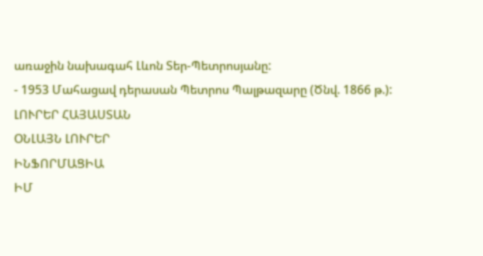առաջին նախագահ Լևոն Տեր-Պետրոսյանը:
- 1953 Մահացավ դերասան Պետրոս Պալթազարը (Ծնվ. 1866 թ.):
ԼՈՒՐԵՐ ՀԱՅԱՍՏԱՆ
ՕՆԼԱՅՆ ԼՈՒՐԵՐ
ԻՆՖՈՐՄԱՑԻԱ
ԻՄ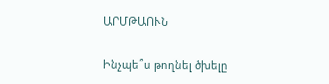ԱՐՄԹԱՈՒՆ

Ինչպե՞ս թողնել ծխելը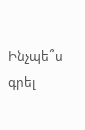Ինչպե՞ս գրել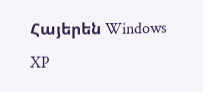Հայերեն Windows XP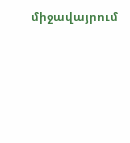միջավայրում